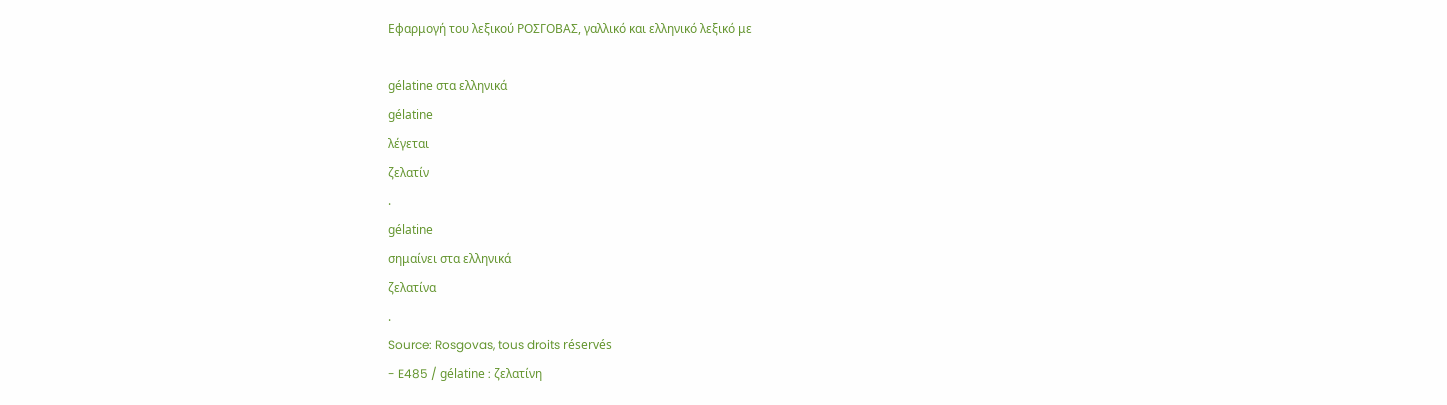Εφαρμογή του λεξικού ΡΟΣΓΟΒΑΣ, γαλλικό και ελληνικό λεξικό με

gélatine στα ελληνικά
gélatine
λέγεται
ζελατίν
.
gélatine
σημαίνει στα ελληνικά
ζελατίνα
.
Source: Rosgovas, tous droits réservés
- E485 / gélatine : ζελατίνη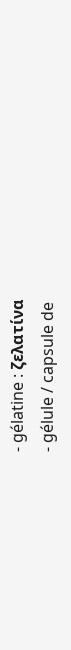- gélatine : ζελατίνα
- gélule / capsule de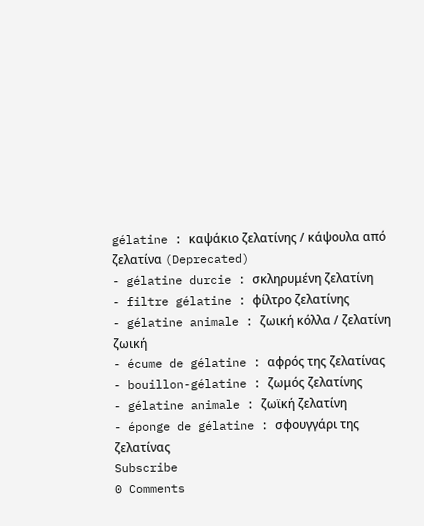gélatine : καψάκιο ζελατίνης / κάψουλα από ζελατίνα (Deprecated)
- gélatine durcie : σκληρυμένη ζελατίνη
- filtre gélatine : φίλτρο ζελατίνης
- gélatine animale : ζωική κόλλα / ζελατίνη ζωική
- écume de gélatine : αφρός της ζελατίνας
- bouillon-gélatine : ζωμός ζελατίνης
- gélatine animale : ζωϊκή ζελατίνη
- éponge de gélatine : σφουγγάρι της ζελατίνας
Subscribe
0 Comments